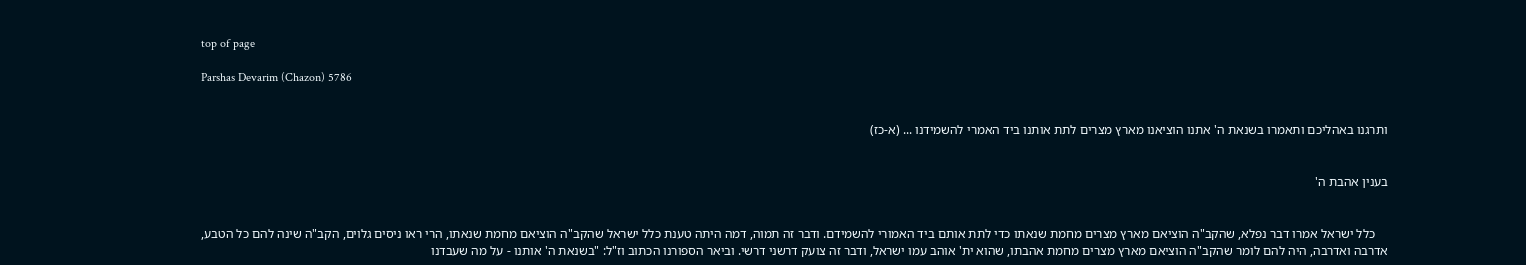top of page

Parshas Devarim (Chazon) 5786


ותרגנו באהליכם ותאמרו בשנאת ה' אתנו הוציאנו מארץ מצרים לתת אותנו ביד האמרי להשמידנו ... (א-כז)


בענין אהבת ה'


    כלל ישראל אמרו דבר נפלא, שהקב"ה הוציאם מארץ מצרים מחמת שנאתו כדי לתת אותם ביד האמורי להשמידם. ודבר זה תמוה, דמה היתה טענת כלל ישראל שהקב"ה הוציאם מחמת שנאתו, הרי ראו ניסים גלוים, הקב"ה שינה להם כל הטבע, אדרבה ואדרבה, היה להם לומר שהקב"ה הוציאם מארץ מצרים מחמת אהבתו, שהוא ית' אוהב עמו ישראל, ודבר זה צועק דרשני דרשי. וביאר הספורנו הכתוב וז"ל: "בשנאת ה' אותנו - על מה שעבדנו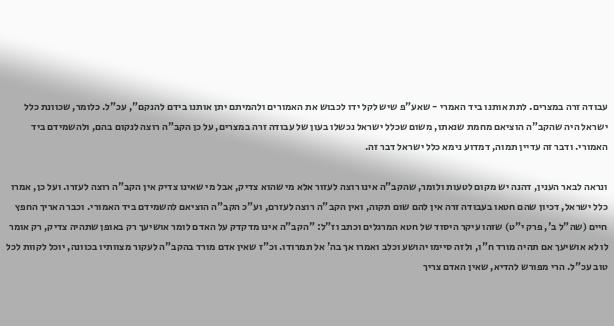עבודה זרה במצרים. לתת אותנו ביד האמרי - שאע"פ שיש לקל ידו לכבוש את האמורים ולהמיתם יתן אותנו בידם להנקם", עכ"ל. כלומר, שכוונת כלל ישראל היה שהקב"ה הוציאם מחמת שנאתו, משום שכלל ישראל נכשלו בעון של עבודה זרה במצרים, על כן הקב"ה רוצה לנקום בהם, ולהשמידם ביד האמורי. ודבר זה עדיין תמוה, דמדוע נימא כלל ישראל דבר זה.

ונראה לבאר הענין, דהנה יש מקום לטעות ולומר, שהקב"ה אינו רוצה לעזור אלא מי שהוא צדיק, אבל מי שאינו צדיק אין הקב"ה רוצה לעזרו. ועל כן, אמרו כלל ישראל, דכיון שהם חטאו בעבודה זרה אין להם שום תקוה, ואין הקב"ה רוצה לעזרם, וע"כ הקב"ה הוציאם להשמידם ביד האמורי. וכבר האריך החפץ חיים (שה"ל ב', פרק י"ט) שזהו עיקר היסוד של חטא המרגלים וכתב וז"ל: "הקב"ה אינו מדקדק על האדם לומר אושיעך רק באופן שתהיה צדיק, רק אומר לו לא אושיעך אם תהיה מורד ח"ו, ולזה סיימו יהושע וכלב ואמרו אך בה' אל תמרודו. וכ"ז שאין אדם מורד בהקב"ה לעקור מצוותיו בכוונה, יוכל לקוות לכל טוב עכ"ל. הרי מפורש להדיא, שאין האדם צריך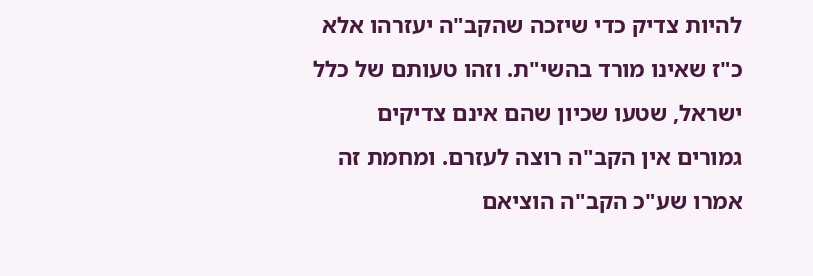להיות צדיק כדי שיזכה שהקב"ה יעזרהו אלא כ"ז שאינו מורד בהשי"ת. וזהו טעותם של כלל ישראל, שטעו שכיון שהם אינם צדיקים גמורים אין הקב"ה רוצה לעזרם. ומחמת זה אמרו שע"כ הקב"ה הוציאם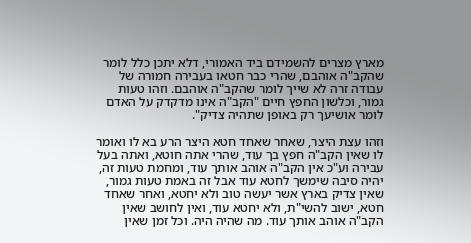מארץ מצרים להשמידם ביד האמורי, דלא יתכן כלל לומר שהקב"ה אוהבם, שהרי כבר חטאו בעבירה חמורה של עבודה זרה לא שייך לומר שהקב"ה אוהבם. וזהו טעות גמור, וכלשון החפץ חיים "הקב"ה אינו מדקדק על האדם לומר אושיעך רק באופן שתהיה צדיק".

וזהו עצת היצר, שאחר שאחד חטא היצר הרע בא לו ואומר לו שאין הקב"ה חפץ בך עוד, שהרי אתה חוטא, ואתה בעל עבירה וע"כ אין הקב"ה אוהב אותך עוד, ומחמת טעות זה, יהיה סיבה שימשך לחטא עוד אבל זה באמת טעות גמור, שאין צדיק בארץ אשר יעשה טוב ולא יחטא, ואחר שאחד חטא, ישוב להשי"ת, ולא יחטא עוד, ואין לחושב שאין הקב"ה אוהב אותך עוד. מה שהיה היה. וכל זמן שאין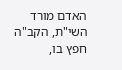האדם מורד השי"ת, הקב"ה חפץ בו,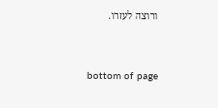ורוצה לעזרו.


bottom of page